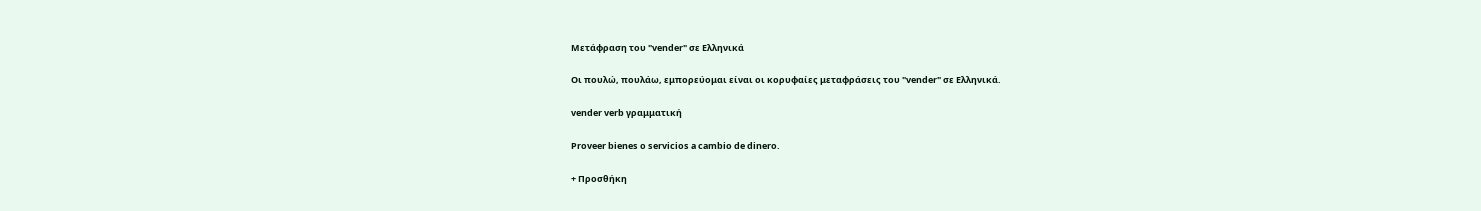Μετάφραση του "vender" σε Ελληνικά

Οι πουλώ, πουλάω, εμπορεύομαι είναι οι κορυφαίες μεταφράσεις του "vender" σε Ελληνικά.

vender verb γραμματική

Proveer bienes o servicios a cambio de dinero.

+ Προσθήκη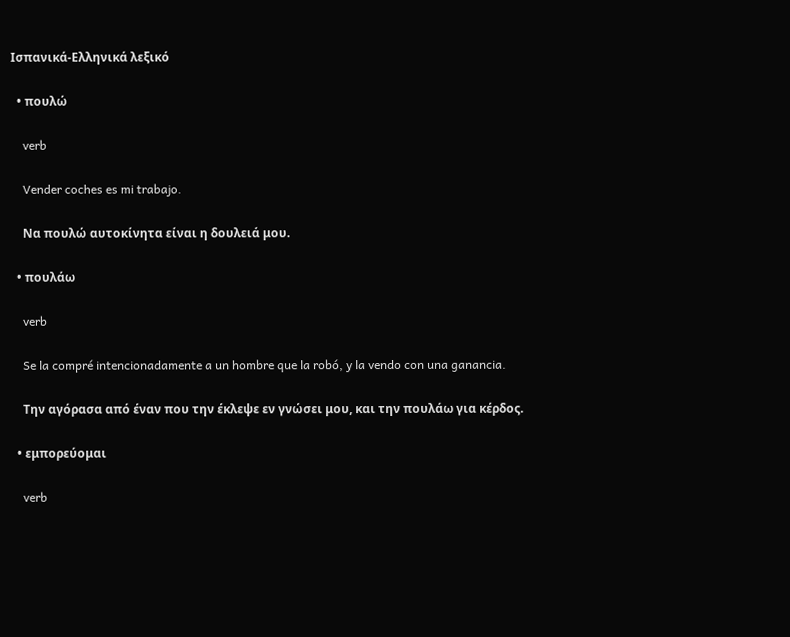Ισπανικά-Ελληνικά λεξικό

  • πουλώ

    verb

    Vender coches es mi trabajo.

    Να πουλώ αυτοκίνητα είναι η δουλειά μου.

  • πουλάω

    verb

    Se la compré intencionadamente a un hombre que la robó, y la vendo con una ganancia.

    Την αγόρασα από έναν που την έκλεψε εν γνώσει μου, και την πουλάω για κέρδος.

  • εμπορεύομαι

    verb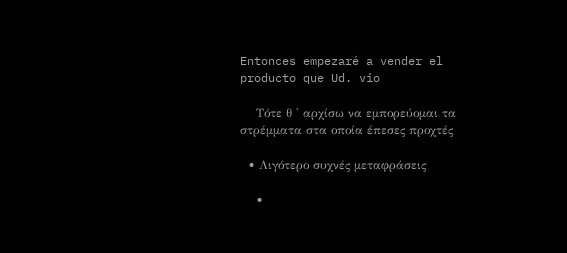Entonces empezaré a vender el producto que Ud. vio

    Τότε θ ' αρχίσω να εμπορεύομαι τα στρέμματα στα οποία έπεσες προχτές

  • Λιγότερο συχνές μεταφράσεις

    •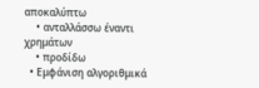αποκαλύπτω
    • ανταλλάσσω έναντι χρημάτων
    • προδίδω
  • Εμφάνιση αλγοριθμικά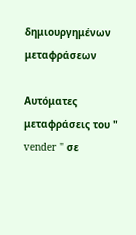δημιουργημένων μεταφράσεων

Αυτόματες μεταφράσεις του " vender " σε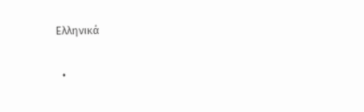Ελληνικά

  •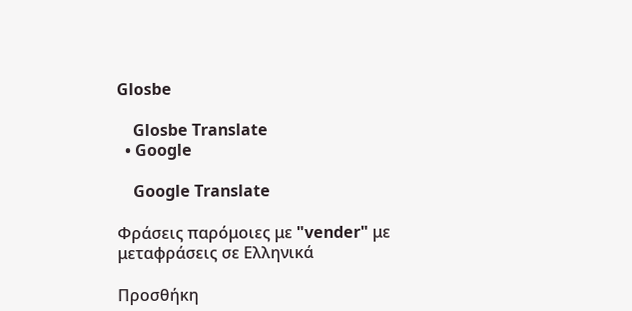Glosbe

    Glosbe Translate
  • Google

    Google Translate

Φράσεις παρόμοιες με "vender" με μεταφράσεις σε Ελληνικά

Προσθήκη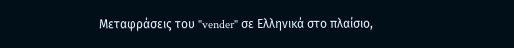Μεταφράσεις του "vender" σε Ελληνικά στο πλαίσιο,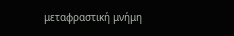μεταφραστική μνήμη